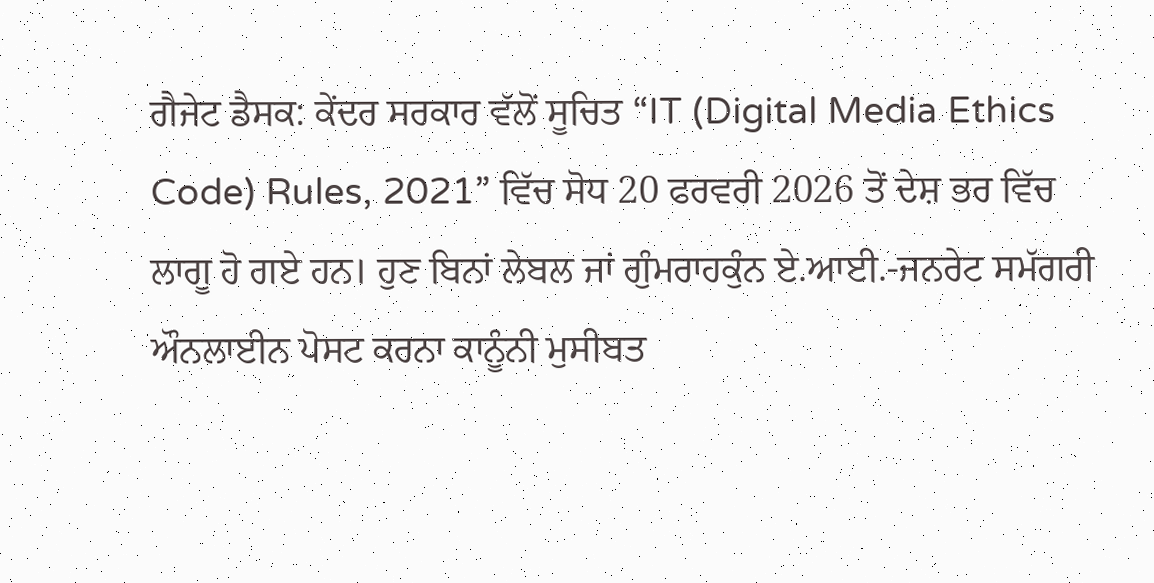ਗੈਜੇਟ ਡੈਸਕ: ਕੇਂਦਰ ਸਰਕਾਰ ਵੱਲੋਂ ਸੂਚਿਤ “IT (Digital Media Ethics Code) Rules, 2021” ਵਿੱਚ ਸੋਧ 20 ਫਰਵਰੀ 2026 ਤੋਂ ਦੇਸ਼ ਭਰ ਵਿੱਚ ਲਾਗੂ ਹੋ ਗਏ ਹਨ। ਹੁਣ ਬਿਨਾਂ ਲੇਬਲ ਜਾਂ ਗੁੰਮਰਾਹਕੁੰਨ ਏ.ਆਈ.-ਜਨਰੇਟ ਸਮੱਗਰੀ ਔਨਲਾਈਨ ਪੋਸਟ ਕਰਨਾ ਕਾਨੂੰਨੀ ਮੁਸੀਬਤ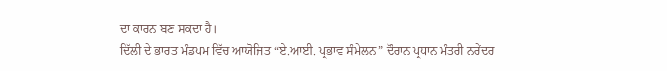ਦਾ ਕਾਰਨ ਬਣ ਸਕਦਾ ਹੈ।
ਦਿੱਲੀ ਦੇ ਭਾਰਤ ਮੰਡਪਮ ਵਿੱਚ ਆਯੋਜਿਤ “ਏ.ਆਈ. ਪ੍ਰਭਾਵ ਸੰਮੇਲਨ” ਦੌਰਾਨ ਪ੍ਰਧਾਨ ਮੰਤਰੀ ਨਰੇਂਦਰ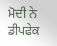ਮੋਦੀ ਨੇ ਡੀਪਫੇਕ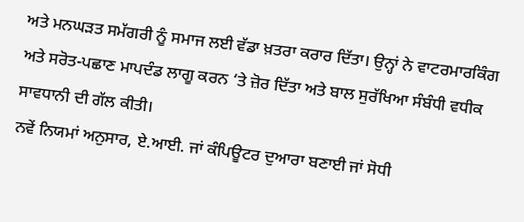ਅਤੇ ਮਨਘੜਤ ਸਮੱਗਰੀ ਨੂੰ ਸਮਾਜ ਲਈ ਵੱਡਾ ਖ਼ਤਰਾ ਕਰਾਰ ਦਿੱਤਾ। ਉਨ੍ਹਾਂ ਨੇ ਵਾਟਰਮਾਰਕਿੰਗ ਅਤੇ ਸਰੋਤ-ਪਛਾਣ ਮਾਪਦੰਡ ਲਾਗੂ ਕਰਨ ‘ਤੇ ਜ਼ੋਰ ਦਿੱਤਾ ਅਤੇ ਬਾਲ ਸੁਰੱਖਿਆ ਸੰਬੰਧੀ ਵਧੀਕ ਸਾਵਧਾਨੀ ਦੀ ਗੱਲ ਕੀਤੀ।
ਨਵੇਂ ਨਿਯਮਾਂ ਅਨੁਸਾਰ, ਏ.ਆਈ. ਜਾਂ ਕੰਪਿਊਟਰ ਦੁਆਰਾ ਬਣਾਈ ਜਾਂ ਸੋਧੀ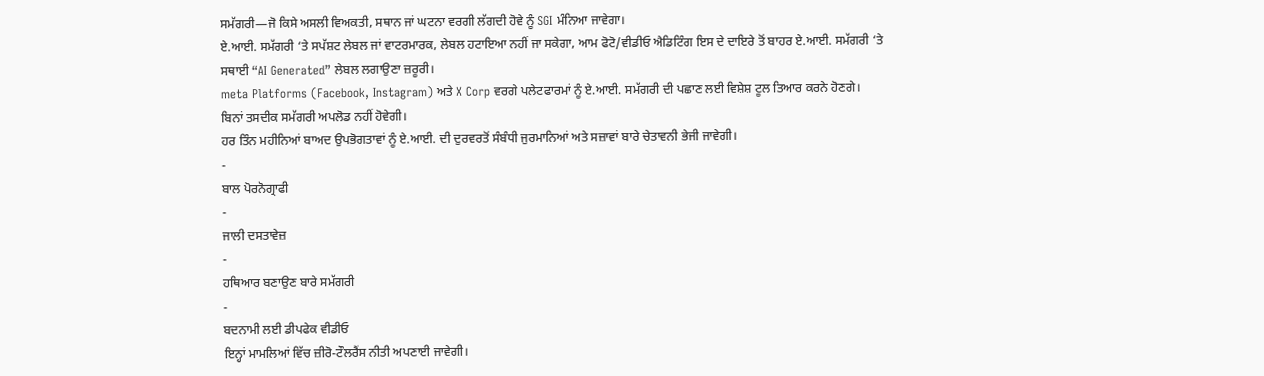ਸਮੱਗਰੀ—ਜੋ ਕਿਸੇ ਅਸਲੀ ਵਿਅਕਤੀ, ਸਥਾਨ ਜਾਂ ਘਟਨਾ ਵਰਗੀ ਲੱਗਦੀ ਹੋਵੇ ਨੂੰ SGI ਮੰਨਿਆ ਜਾਵੇਗਾ।
ਏ.ਆਈ. ਸਮੱਗਰੀ ‘ਤੇ ਸਪੱਸ਼ਟ ਲੇਬਲ ਜਾਂ ਵਾਟਰਮਾਰਕ, ਲੇਬਲ ਹਟਾਇਆ ਨਹੀਂ ਜਾ ਸਕੇਗਾ, ਆਮ ਫੋਟੋ/ਵੀਡੀਓ ਐਡਿਟਿੰਗ ਇਸ ਦੇ ਦਾਇਰੇ ਤੋਂ ਬਾਹਰ ਏ.ਆਈ. ਸਮੱਗਰੀ ‘ਤੇ ਸਥਾਈ “AI Generated” ਲੇਬਲ ਲਗਾਉਣਾ ਜ਼ਰੂਰੀ।
meta Platforms (Facebook, Instagram) ਅਤੇ X Corp ਵਰਗੇ ਪਲੇਟਫਾਰਮਾਂ ਨੂੰ ਏ.ਆਈ. ਸਮੱਗਰੀ ਦੀ ਪਛਾਣ ਲਈ ਵਿਸ਼ੇਸ਼ ਟੂਲ ਤਿਆਰ ਕਰਨੇ ਹੋਣਗੇ। ਬਿਨਾਂ ਤਸਦੀਕ ਸਮੱਗਰੀ ਅਪਲੋਡ ਨਹੀਂ ਹੋਵੇਗੀ।
ਹਰ ਤਿੰਨ ਮਹੀਨਿਆਂ ਬਾਅਦ ਉਪਭੋਗਤਾਵਾਂ ਨੂੰ ਏ.ਆਈ. ਦੀ ਦੁਰਵਰਤੋਂ ਸੰਬੰਧੀ ਜੁਰਮਾਨਿਆਂ ਅਤੇ ਸਜ਼ਾਵਾਂ ਬਾਰੇ ਚੇਤਾਵਨੀ ਭੇਜੀ ਜਾਵੇਗੀ।
-
ਬਾਲ ਪੋਰਨੋਗ੍ਰਾਫੀ
-
ਜਾਲੀ ਦਸਤਾਵੇਜ਼
-
ਹਥਿਆਰ ਬਣਾਉਣ ਬਾਰੇ ਸਮੱਗਰੀ
-
ਬਦਨਾਮੀ ਲਈ ਡੀਪਫੇਕ ਵੀਡੀਓ
ਇਨ੍ਹਾਂ ਮਾਮਲਿਆਂ ਵਿੱਚ ਜ਼ੀਰੋ-ਟੌਲਰੈਂਸ ਨੀਤੀ ਅਪਣਾਈ ਜਾਵੇਗੀ।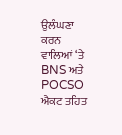ਉਲੰਘਣਾ ਕਰਨ ਵਾਲਿਆਂ ‘ਤੇ BNS ਅਤੇ POCSO ਐਕਟ ਤਹਿਤ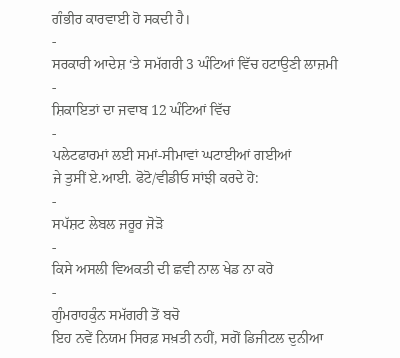ਗੰਭੀਰ ਕਾਰਵਾਈ ਹੋ ਸਕਦੀ ਹੈ।
-
ਸਰਕਾਰੀ ਆਦੇਸ਼ ‘ਤੇ ਸਮੱਗਰੀ 3 ਘੰਟਿਆਂ ਵਿੱਚ ਹਟਾਉਣੀ ਲਾਜ਼ਮੀ
-
ਸ਼ਿਕਾਇਤਾਂ ਦਾ ਜਵਾਬ 12 ਘੰਟਿਆਂ ਵਿੱਚ
-
ਪਲੇਟਫਾਰਮਾਂ ਲਈ ਸਮਾਂ-ਸੀਮਾਵਾਂ ਘਟਾਈਆਂ ਗਈਆਂ
ਜੇ ਤੁਸੀਂ ਏ.ਆਈ. ਫੋਟੋ/ਵੀਡੀਓ ਸਾਂਝੀ ਕਰਦੇ ਹੋ:
-
ਸਪੱਸ਼ਟ ਲੇਬਲ ਜਰੂਰ ਜੋੜੋ
-
ਕਿਸੇ ਅਸਲੀ ਵਿਅਕਤੀ ਦੀ ਛਵੀ ਨਾਲ ਖੇਡ ਨਾ ਕਰੋ
-
ਗੁੰਮਰਾਹਕੁੰਨ ਸਮੱਗਰੀ ਤੋਂ ਬਚੋ
ਇਹ ਨਵੇਂ ਨਿਯਮ ਸਿਰਫ਼ ਸਖ਼ਤੀ ਨਹੀਂ, ਸਗੋਂ ਡਿਜੀਟਲ ਦੁਨੀਆ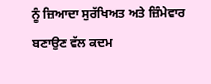ਨੂੰ ਜ਼ਿਆਦਾ ਸੁਰੱਖਿਅਤ ਅਤੇ ਜ਼ਿੰਮੇਵਾਰ ਬਣਾਉਣ ਵੱਲ ਕਦਮ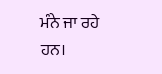ਮੰਨੇ ਜਾ ਰਹੇ ਹਨ।